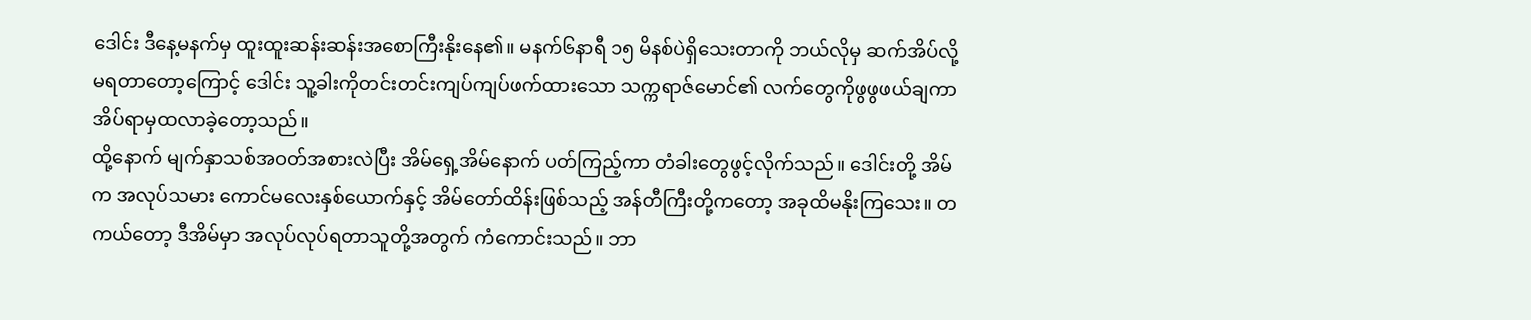ဒေါင်း ဒီနေ့မနက်မှ ထူးထူးဆန်းဆန်းအစောကြီးနိုးနေ၏။ မနက်၆နာရီ ၁၅ မိနစ်ပဲရှိသေးတာကို ဘယ်လိုမှ ဆက်အိပ်လို့မရတာတော့ကြောင့် ဒေါင်း သူ့ခါးကိုတင်းတင်းကျပ်ကျပ်ဖက်ထားသော သက္ကရာဇ်မောင်၏ လက်တွေကိုဖွဖွဖယ်ချကာ အိပ်ရာမှထလာခဲ့တော့သည်။
ထို့နောက် မျက်နှာသစ်အဝတ်အစားလဲပြီး အိမ်ရှေ့အိမ်နောက် ပတ်ကြည့်ကာ တံခါးတွေဖွင့်လိုက်သည်။ ဒေါင်းတို့ အိမ်က အလုပ်သမား ကောင်မလေးနှစ်ယောက်နှင့် အိမ်တော်ထိန်းဖြစ်သည့် အန်တီကြီးတို့ကတော့ အခုထိမနိုးကြသေး။ တကယ်တော့ ဒီအိမ်မှာ အလုပ်လုပ်ရတာသူတို့အတွက် ကံကောင်းသည်။ ဘာ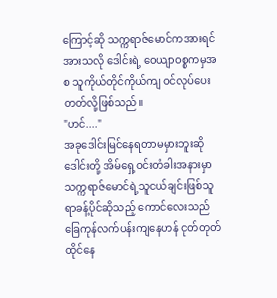ကြောင့်ဆို သက္ကရာဇ်မောင်ကအားရင်အားသလို ဒေါင်းရဲ့ ဝေယျာဝစ္စကမှအစ သူကိုယ်တိုင်ကိုယ်ကျ ဝင်လုပ်ပေးတတ်လို့ဖြစ်သည်။
"ဟင်...."
အခုဒေါင်းမြင်နေရတာမမှားဘူးဆို ဒေါင်းတို့ အိမ်ရှေ့ဝင်းတံခါးအနားမှာ သက္ကရာဇ်မောင်ရဲ့သူငယ်ချင်းဖြစ်သူ ရာခန့်ပိုင်ဆိုသည့် ကောင်လေးသည် ခြေကုန်လက်ပန်းကျနေဟန် ငုတ်တုတ်ထိုင်နေ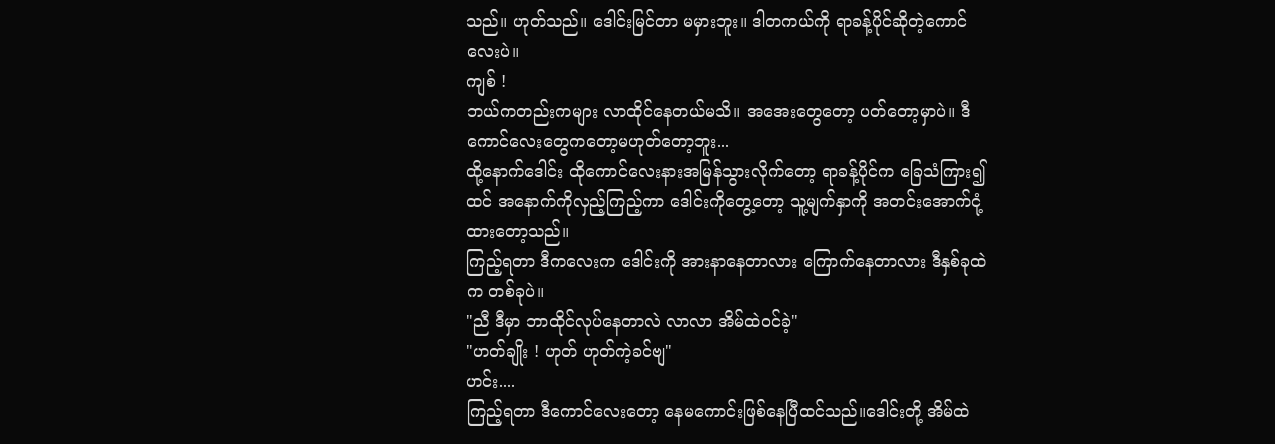သည်။ ဟုတ်သည်။ ဒေါင်းမြင်တာ မမှားဘူး။ ဒါတကယ်ကို ရာခန့်ပိုင်ဆိုတဲ့ကောင်လေးပဲ။
ကျစ် !
ဘယ်ကတည်းကများ လာထိုင်နေတယ်မသိ။ အအေးတွေတော့ ပတ်တော့မှာပဲ။ ဒီကောင်လေးတွေကတော့မဟုတ်တော့ဘူး...
ထို့နောက်ဒေါင်း ထိုကောင်လေးနားအမြန်သွားလိုက်တော့ ရာခန့်ပိုင်က ခြေသံကြား၍ထင် အနောက်ကိုလှည့်ကြည့်ကာ ဒေါင်းကိုတွေ့တော့ သူ့မျက်နှာကို အတင်းအောက်ငုံ့ထားတော့သည်။
ကြည့်ရတာ ဒီကလေးက ဒေါင်းကို အားနာနေတာလား ကြောက်နေတာလား ဒီနှစ်ခုထဲက တစ်ခုပဲ။
"ညီ ဒီမှာ ဘာထိုင်လုပ်နေတာလဲ လာလာ အိမ်ထဲဝင်ခဲ့"
"ဟတ်ချိုး ! ဟုတ် ဟုတ်ကဲ့ခင်ဗျ"
ဟင်း....
ကြည့်ရတာ ဒီကောင်လေးတော့ နေမကောင်းဖြစ်နေပြီထင်သည်။ဒေါင်းတို့ အိမ်ထဲ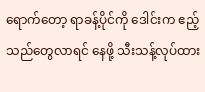ရောက်တော့ ရာခန့်ပိုင်ကို ဒေါင်းက ဧည့်သည်တွေလာရင် နေဖို့ သီးသန့်လုပ်ထား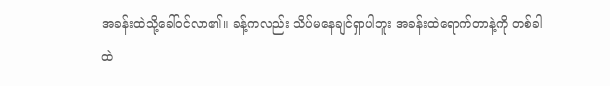အခန်းထဲသို့ခေါ်ဝင်လာ၏။ ခန့်ကလည်း သိပ်မနေချင်ရှာပါဘူး အခန်းထဲရောက်တာနဲ့ကို တစ်ခါထဲ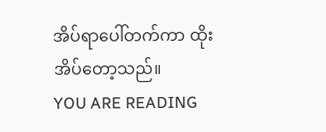အိပ်ရာပေါ်တက်ကာ ထိုးအိပ်တော့သည်။
YOU ARE READING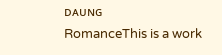ᴅᴀᴜɴɢ
RomanceThis is a work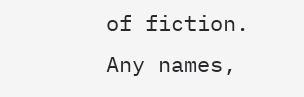of fiction. Any names,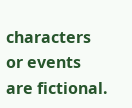characters or events are fictional.